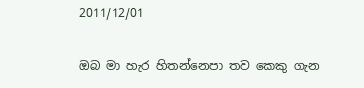2011/12/01

ඔබ මා හැර හිතන්නෙපා තව කෙකු ගැන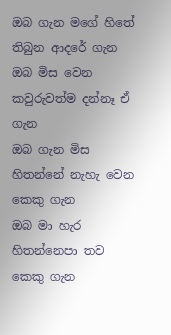ඔබ ගැන මගේ හිතේ තිබුන ආදරේ ගැන
ඔබ මිස වෙන කවුරුවත්ම දන්නෑ ඒ ගැන
ඔබ ගැන මිස හිතන්නේ නැහැ වෙන කෙකු ගැන
ඔබ මා හැර හිතන්නෙපා තව කෙකු ගැන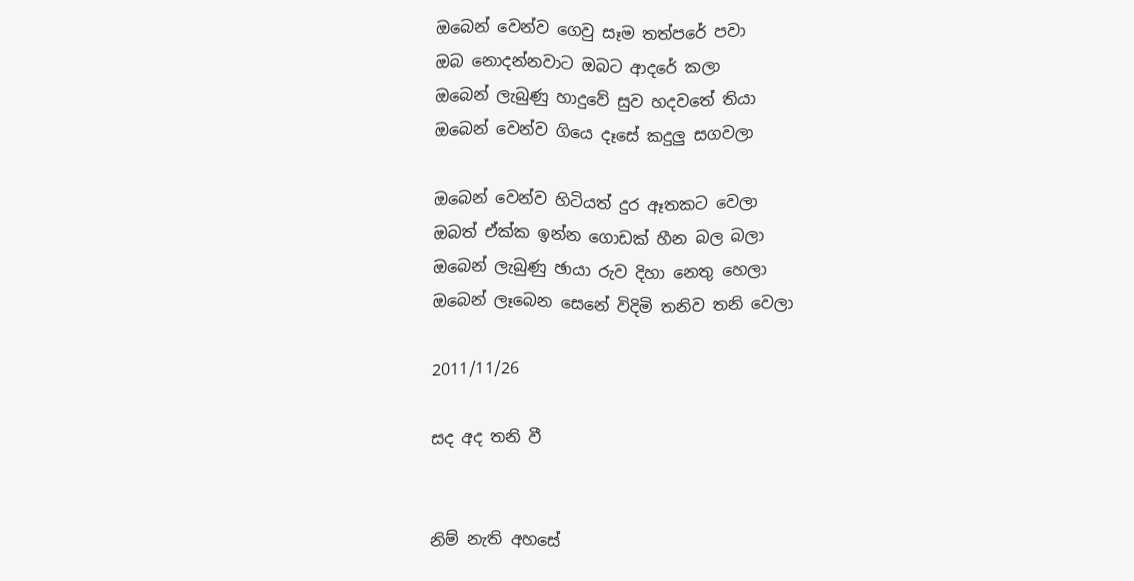ඔබෙන් වෙන්ව ගෙවු සෑම තත්පරේ පවා
ඔබ නොදන්නවාට ඔබට ආදරේ කලා
ඔබෙන් ලැබුණු හාදුවේ සුව හදවතේ තියා
ඔබෙන් වෙන්ව ගියෙ දෑසේ කදුලු සගවලා

ඔබෙන් වෙන්ව හිටියත් දුර ඈතකට වෙලා
ඔබත් ඒක්ක ඉන්න ගොඩක් හීන බල බලා
ඔබෙන් ලැබුණු ඡායා රුව දිහා නෙතු හෙලා
ඔබෙන් ලෑබෙන සෙනේ විදිමි තනිව තනි වෙලා

2011/11/26

සද අද තනි වී


නිම් නැති අහසේ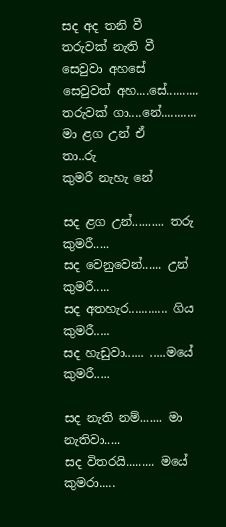සද අද තනි වී
තරුවක් නැති වී
සෙවුවා අහසේ
සෙවුවත් අහ....සේ..........
තරුවක් ගා....නේ...........
මා ළග උන් ඒ
තා..රු
කුමරී නැහැ නේ

සද ළග උන්.......... තරු කුමරී.....
සද වෙනුවෙන්...... උන් කුමරී.....
සද අතහැර............ ගිය කුමරී.....
සද හැඩුවා...... .....මයේ කුමරී.....

සද නැති නම්....... මා නැතිවා.....
සද විතරයි......... මයේ කුමරා.....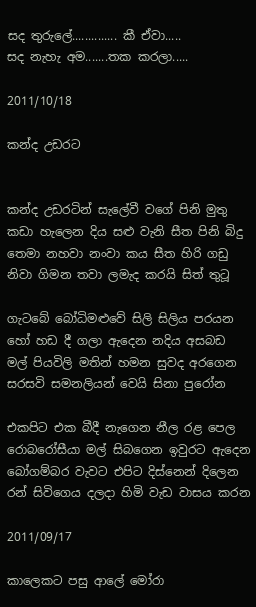සද තුරුලේ.............. කී ඒවා.....
සද නැහැ අම.......තක කරලා.....

2011/10/18

කන්ද උඩරට


කන්ද උඩරටින් සැලේවී වගේ පිනි මුතු
කඩා හැලෙන දිය සළු වැනි සීත පිනි බිදු
තෙමා නහවා නංවා කය සීත හිරි ගඩු
නිවා ගිමන තවා ලමැද කරයි සිත් තුටූ

ගැටබේ බෝධිමළුවේ සිලි සිලිය පරයන
හෝ හඩ දී ගලා ඇදෙන නදිය අසබඩ
මල් පියවිලි මතින් හමන සුවද අරගෙන
සරසවි සමනලියන් වෙයි සිනා පුරෝන

එකපිට එක බීදී නැගෙන නීල රළ පෙල
රොබරෝසීයා මල් සිබගෙන ඉවුරට ඇදෙන
බෝගම්බර වැවට එපිට දිස්නෙන් දිලෙන
රන් සිවිගෙය දලදා හිමි වැඩ වාසය කරන

2011/09/17

කාලෙකට පසු ආලේ මෝරා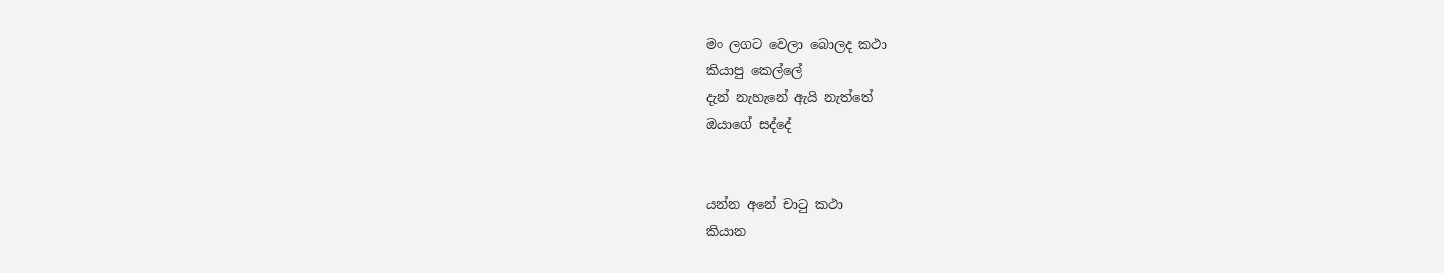මං ලගට වෙලා බොලද කථා
කියාපු කෙල්ලේ
දැන් නැහැනේ ඇයි නැත්තේ
ඔයාගේ සද්දේ‍


යන්න අනේ චාටු කථා
කියාන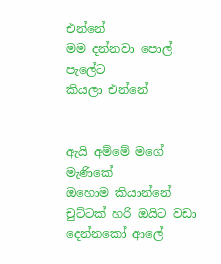එන්නේ
මම දන්නවා පොල් පැලේට
කියලා එන්නේ


ඇයි අම්මේ මගේ මැණිකේ
ඔහොම කියාන්නේ
චුට්ටක් හරි ඔයිට වඩා
දෙන්නකෝ ආලේ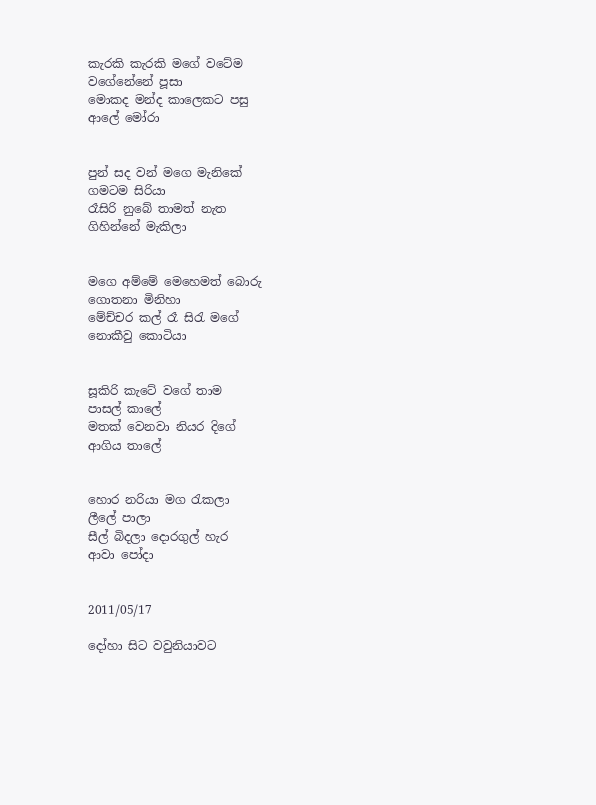කැරකි කැරකි මගේ වටේම
වගේනේනේ පූසා
මොකද මන්ද කාලෙකට පසු
ආලේ මෝරා


පුන් සද වන් මගෙ මැනිකේ
ගමටම සිරියා
රෑසිරි නුබේ තාමත් නැත
ගිහින්නේ මැකිලා


මගෙ අම්මේ මෙහෙමත් බොරු
ගොතනා මිනිහා
මේච්චර කල් රෑ සිරැ මගේ
නොකීවු කොටියා


සූකිරි කැටේ වගේ තාම
පාසල් කාලේ
මතක් වෙනවා නියර දිගේ
ආගිය තාලේ


හොර නරියා මග රැකලා
ලීලේ පාලා
සීල් බිදලා දොරගුල් හැර
ආවා පෝදා


2011/05/17

දෝහා සිට වවුනියාවට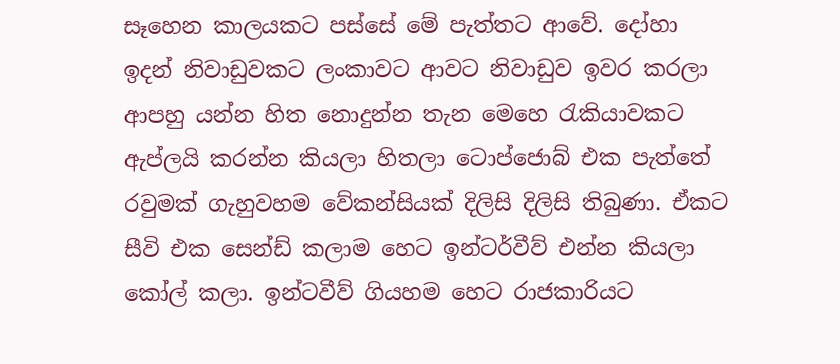සෑහෙන කාලයකට පස්සේ මේ පැත්තට ආවේ. දෝහා ඉදන් නිවාඩුවකට ලංකාවට ආවට නිවාඩුව ඉවර කරලා ආපහු යන්න හිත නොදුන්න තැන මෙහෙ රැකියාවකට ඇප්ලයි කරන්න කියලා හිතලා ටොප්ජොබ් එක පැත්තේ රවුමක් ගැහුවහම වේකන්සියක් දිලිසි දිලිසි තිබුණා. ඒකට සීවි එක සෙන්ඩ් කලාම හෙට ඉන්ටර්වීව් එන්න කියලා කෝල් කලා. ඉන්ටවීව් ගියහම හෙට රාජකාරියට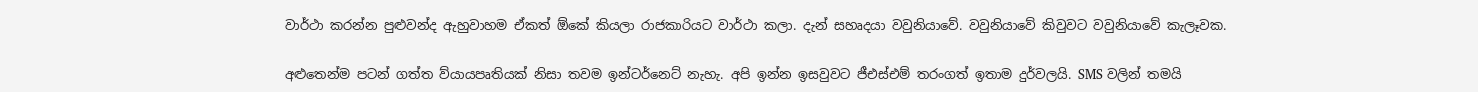වාර්ථා කරන්න පුළුවන්ද ඇහුවාහම ඒකත් ඕකේ කියලා රාජකාරියට වාර්ථා කලා. දැන් සහෘදයා වවුනියාවේ. වවුනියාවේ කිවුවට වවුනියාවේ කැලෑවක‍.

අළුතෙන්ම පටන් ගත්ත ව්යායපෘතියක් නිසා තවම ඉන්ටර්නෙට් නැහැ. අපි ඉන්න ඉසවුවට ජීඑස්එම් තරංගත් ඉතාම දුර්වලයි. SMS වලින් තමයි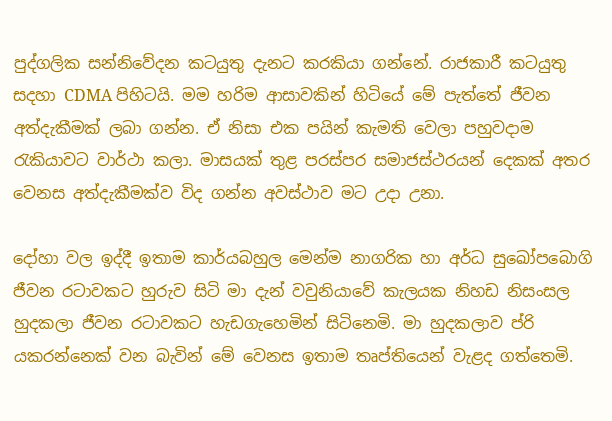පුද්ගලික සන්නිවේදන කටයුතු දැනට කරකියා ගන්නේ. රාජකාරී කටයුතු සදහා CDMA පිහිටයි. මම හරිම ආසාවකින් හිටියේ මේ පැත්තේ ජීවන අත්දැකීමක් ලබා ගන්න‍. ඒ නිසා එක පයින් කැමති වෙලා පහුවදාම රැකියාවට වාර්ථා කලා. මාසයක් තුළ පරස්පර සමාජස්ථරයන් දෙකක් අතර වෙනස අත්දැකීමක්ව විද ගන්න අවස්ථාව මට උදා උනා.

දෝහා වල ඉද්දී ඉතාම කාර්යබහුල මෙන්ම නාගරික හා අර්ධ සු‍ඛෝපබොගි ජීවන රටාවකට හුරුව සිටි මා දැන් වවුනියාවේ කැලයක නිහඩ නිසංසල හුදකලා ජීවන රටාවකට හැඩගැහෙමින් සිටිනෙමි. මා හුදකලාව ප්රි යකරන්නෙක් වන බැවින් මේ වෙනස ඉතාම තෘප්තියෙන් වැළද ගත්තෙමි.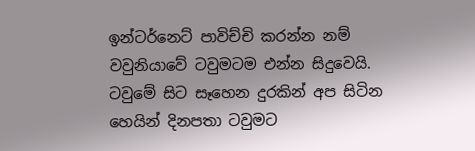ඉන්ටර්නෙට් පාවිච්චි කරන්න නම් වවුනියාවේ ටවුමටම එන්න සිදුවෙයි. ටවුමේ සිට සෑහෙන දුරකින් අප සිටින හෙයින් දිනපතා ටවුමට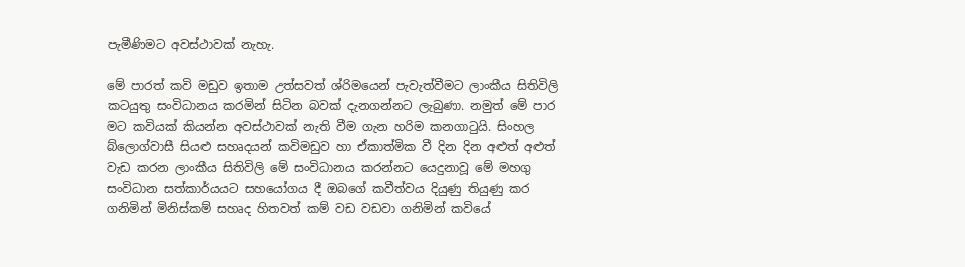පැමීණිමට අවස්ථාවක් නැහැ.

මේ පාරත් කවි මඩුව ඉතාම උත්සවත් ශ්රිමයෙන් පැවැත්වීමට ලාංකීය සිතිවිලි කටයුතු සංවිධානය කරමින් සිටින බවක් දැනගන්නට ලැබුණා. නමුත් මේ පාර මට කවියක් කියන්න අවස්ථාවක් නැති වීම ගැන හරිම කනගාටුයි. සිංහල බ්ලොග්වාසී සියළු සහෘදයන් කවිමඩුව හා ඒකාත්මික වී දින දින අළුත් අළුත් වැඩ කරන ලාංකීය සිතිවිලි මේ සංවිධානය කරන්නට යෙදුනාවූ මේ මහගු සංවිධාන සත්කාර්යයට සහයෝගය දී ඔබගේ කවීත්වය දියුණු තියුණු කර ගනිමින් මිනිස්කම් සහෘද හිතවත් කම් වඩ වඩවා ගනිමින් කවියේ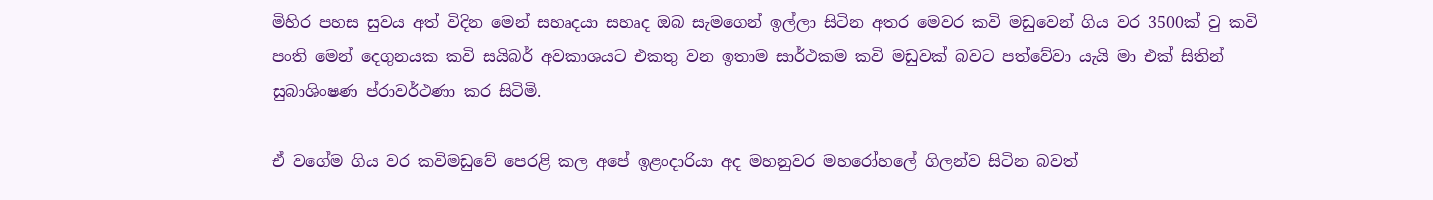මිහිර පහස සුවය අත් විදින මෙන් සහෘදයා සහෘද ඔබ සැමගෙන් ඉල්ලා සිටින අතර මෙවර කවි මඩුවෙන් ගිය වර 3500ක් වු කවි පංති මෙන් දෙගුනයක කවි සයිබර් අවකාශයට එකතු වන ඉතාම සාර්ථකම කවි මඩුවක් බවට පත්වේවා යැයි මා එක් සිතින් සුබාශිංෂණ ප්රාවර්ථණා කර සිටිමි.

ඒ වගේම ගිය වර කවිමඩුවේ පෙරළි කල අපේ ඉළංදාරියා අද මහනුවර මහරෝහලේ ගිලන්ව සිටින බවත්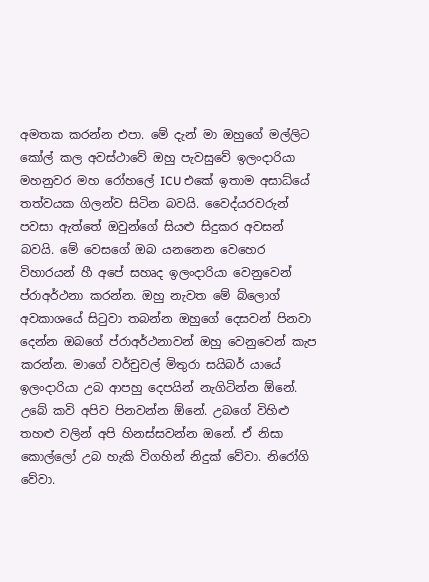අමතක කරන්න එපා. මේ දැන් මා ඔහුගේ මල්ලිට කෝල් කල අවස්ථාවේ ඔහු පැවසුවේ ඉලංදාරියා මහනුවර මහ රෝහලේ ICU එකේ ඉතාම අසාධ්යේ තත්වයක ගිලන්ව සිටින බවයි. වෛද්යරවරුන් පවසා ඇත්තේ ඔවුන්ගේ සියළු සිදුකර අවසන් බවයි. මේ වෙසගේ ඔබ යනනෙන වෙහෙර විහාරයන් හී අපේ සහෘද ඉලංදාරියා වෙනුවෙන් ප්රාඅර්ථනා කරන්න. ඔහු නැවත මේ බ්ලොග් අවකාශයේ සිටුවා තබන්න ඔහුගේ දෙසවන් පිනවා දෙන්න ඔබගේ ප්රාඅර්ථනාවන් ඔහු වෙනුවෙන් කැප කරන්න. මාගේ වර්චුවල් මිතුරා සයිබර් යායේ ඉලංදාරියා උබ ආපහු දෙපයින් නැගිටින්න ඕනේ. උබේ කවි අපිව පිනවන්න ඕනේ. උබගේ විහිළු තහළු වලින් අපි හිනස්සවන්න ඔනේ. ඒ නිසා කොල්ලෝ උබ හැකි විගහින් නිදුක් වේවා. නිරෝගි වේවා.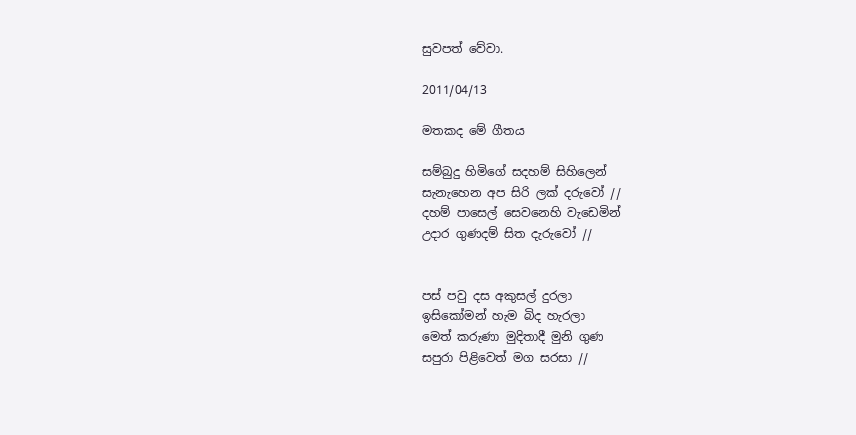සුවපත් වේවා.

2011/04/13

මතකද මේ ගීතය

සම්බුදු හිමිගේ සදහම් සිහිලෙන්
සැනැහෙන අප සිරි ලක් දරුවෝ //
දහම් පාසෙල් සෙවනෙහි වැඩෙමින්
උදාර ගුණදම් සිත දැරුවෝ //


පස් පවු දස අකුසල් දුරලා
ඉසිකෝමන් හැම බිද හැරලා
මෙත් කරුණා මුදිතාදී මුනි ගුණ
සපුරා පිළිවෙත් මග සරසා //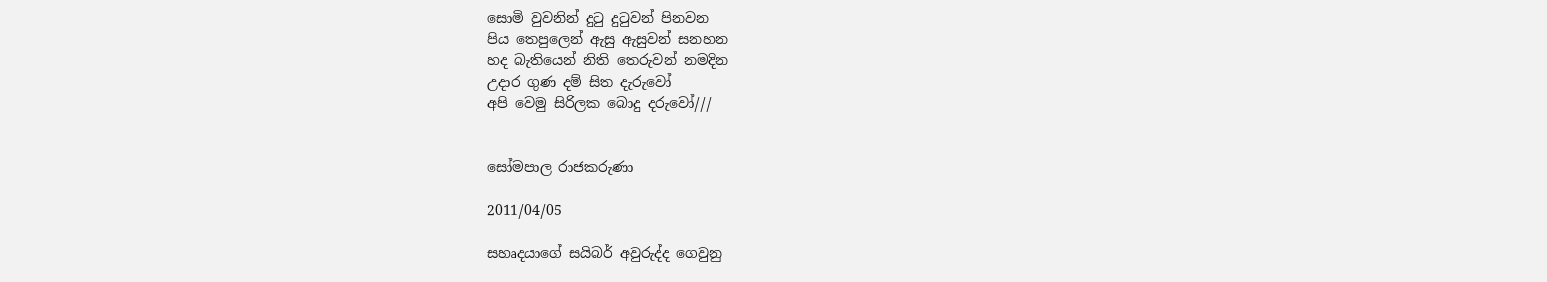සොමි වුවනින් දුටු දුටුවන් පිනවන
පිය තෙපුලෙන් ඇසු ඇසුවන් සනහන
හද බැතියෙන් නිති තෙරුවන් නමදින
උදාර ගුණ දම් සිත දැරුවෝ
අපි වෙමු සිරිලක බොදු දරුවෝ///


සෝමපාල රාජකරුණා

2011/04/05

සහෘදයාගේ සයිබර් අවුරුද්ද ගෙවුනු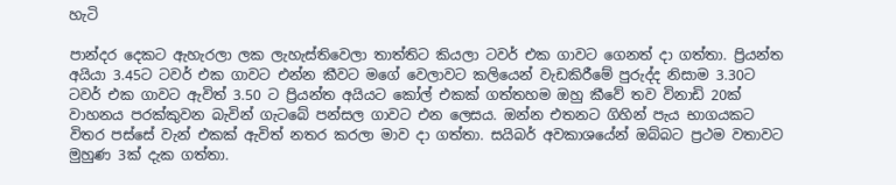හැටි

පාන්දර දෙකට ඇහැරලා ලක ලැහැස්තිවෙලා තාත්තිට කියලා ටවර් එක ගාවට ගෙනත් දා ගත්තා. ප්‍රියන්ත අයියා 3.45ට ටවර් එක ගාවට එන්න කීවට මගේ වෙලාවට කලියෙන් වැඩකිරීමේ පුරුද්ද නිසාම 3.30ට ටවර් එක ගාවට ඇවිත් 3.50 ට ප්‍රියන්ත අයියට කෝල් එකක් ගත්තහම ඔහු කීවේ තව විනාඩි 20ක් වාහනය පරක්කුවන බැවින් ගැටබේ පන්සල ගාවට එන ලෙසය. ඔන්න එතනට ගිහින් පැය භාගයකට විතර පස්සේ වැන් එකක් ඇවිත් නතර කරලා මාව දා ගත්තා. සයිබර් අවකාශයේන් ඔබ්බට ප්‍රථම වතාවට මුහුණ 3ක් දැක ගත්තා.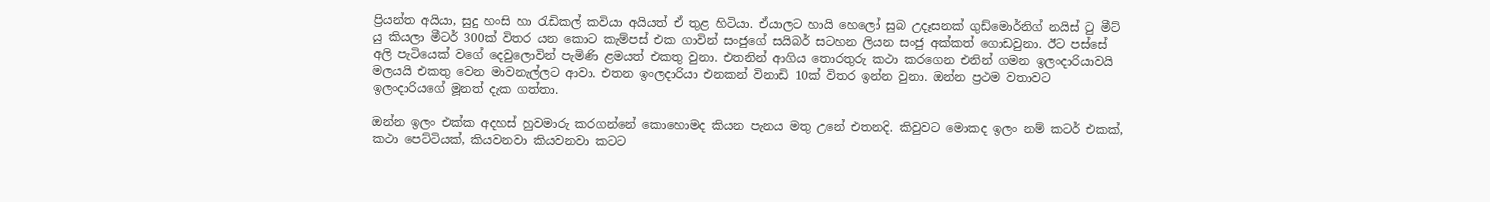ප්‍රියන්ත අයියා, සුදු හංසි හා රැඩිකල් කවියා අයියත් ඒ තුළ හිටියා. ඒයාලට හායි හෙලෝ සුබ උදෑසනක් ගුඩ්මොර්නිග් නයිස් ටු මීට් යු කියලා මීටර් 300ක් විතර යන කොට කැම්පස් එක ගාවින් සංජුගේ සයිබර් සටහන ලියන සංජු අක්කත් ගොඩවුනා. ඊට පස්සේ අලි පැටියෙක් වගේ දෙවුලොවින් පැමිණි ළමයත් එකතු වුනා. එතනින් ආගිය තොරතුරු කථා කරගෙන එනින් ගමන ඉලංදාරියාවයි මලයයි එකතු වෙන මාවනැල්ලට ආවා. එතන ඉංලදාරියා එනකන් විනාඩි 10ක් විතර ඉන්න වුනා. ඔන්න ප්‍රථම වතාවට ඉලංදාරියගේ මූනත් දැක ගත්තා.

ඔන්න ඉලං එක්ක අදහස් හුවමාරු කරගන්නේ කොහොමද කියන පැනය මතු උනේ එතනදි. කිවුවට මොකද ඉලං නම් කටර් එකක්, කථා පෙට්ටියක්, කියවනවා කියවනවා කටට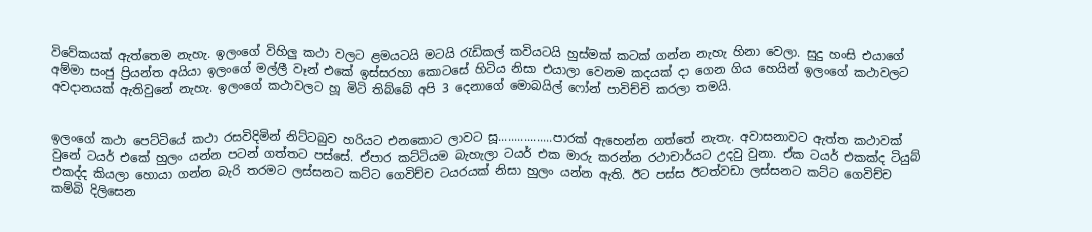විවේකයක් ඇත්තෙම නැහැ. ඉලංගේ විහිලු කථා වලට ළමයටයි මටයි රැඩිකල් කවියටයි හුස්මක් කටක් ගන්න නැහැ හිනා වෙලා. සුදු හංසි එයාගේ අම්මා සංජු ප්‍රියන්ත අයියා ඉලංගේ මල්ලී වෑන් එකේ ඉස්සරහා කොටසේ හිටිය නිසා එයාලා වෙනම කදයක් දා ගෙන ගිය හෙයින් ඉලංගේ කථාවලට අවදානයක් ඇතිවුනේ නැහැ. ඉලංගේ කථාවලට හූ මිටි තිබ්බේ අපි 3 දෙනාගේ මොබයිල් ෆෝන් පාවිච්චි කරලා තමයි.


ඉලංගේ කථා පෙට්ටියේ කථා රසවිදිමින් නිට්ටබුව හරියට එනකොට ලාවට සූ.................පාරක් ඇහෙන්න ගත්තේ නැතැ. අවාසනාවට ඇත්ත කථාවක් වුනේ ටයර් එකේ හුලං යන්න පටන් ගත්තට පස්සේ. ඒපාර කට්ටියම බැහැලා ටයර් එක මාරු කරන්න රථාචාර්යට උදවු වුනා. ඒක ටයර් එකක්ද ටියුබ් එකද්ද කියලා හොයා ගන්න බැරි තරමට ලස්සනට කට්ට ගෙවිච්ච ටයරයක් නිසා හුලං යන්න ඇති. ඊට පස්ස ඊටත්වඩා ලස්සනට කට්ට ගෙවිච්ච කම්බි දිලිසෙන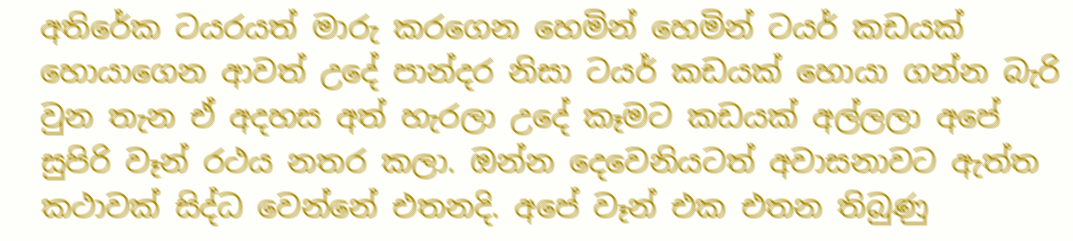අතිරේක ටයරයත් මාරු කරගෙන හෙමින් හෙමින් ටයර් කඩයක් හොයාගෙන ආවත් උදේ පාන්දර නිසා ටයර් කඩයක් හොයා ගන්න බැරි වුන තැන ඒ අදහස අත් හැරලා උදේ කෑමට කඩයක් අල්ලලා අපේ සුපිරි වෑන් රථය නතර කලා. ඔන්න දෙවෙනියටත් අවාසනාවට ඇත්ත කථාවක් සිද්ධ වෙන්නේ එතනදි. අපේ වෑන් එක එතන තිබුණු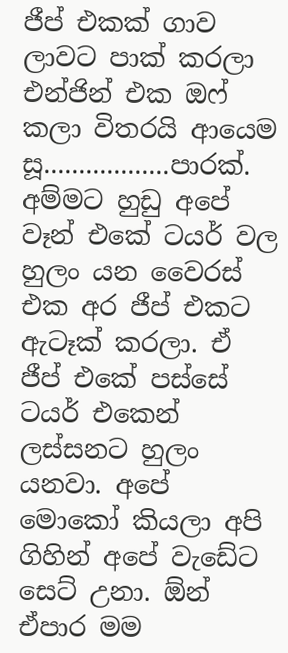ජීප් එකක් ගාව ලාවට පාක් කරලා එන්ජින් එක ඔෆ් කලා විතරයි ආයෙම සූ..................පාරක්. අම්මට හුඩු අපේ වෑන් එකේ ටයර් වල හුලං යන වෛරස් එක අර ජීප් එකට ඇටෑක් කරලා. ඒ ජීප් එකේ පස්සේ ටයර් එකෙන් ලස්සනට හුලං යනවා. අපේ මොකෝ කියලා අපි ගිහින් අපේ වැඩේට සෙට් උනා. ඕන් ඒපාර මම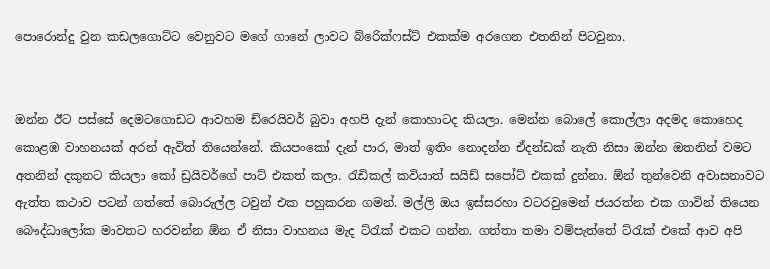පොරොන්දු වුන කඩලගොට්ට වෙනුවට මගේ ගානේ ලාවට බ්රෙික්ෆස්ට් එකක්ම අරගෙන එතනින් පිටවුනා.


ඔන්න ඊට පස්සේ දෙමටගොඩට ආවහම ඩ්රෙයිවර් බුවා අහපි දැන් කොහාටද කියලා. මෙන්න බොලේ කොල්ලා අදමද කොහෙද කොළඹ වාහනයක් අරන් ඇවිත් තියෙන්නේ. කියපංකෝ දැන් පාර, මාත් ඉතිං නොදන්න ඒදන්ඩක් නැති නිසා ඔන්න ඔතනින් වමට අතනින් දකුනට කියලා කෝ ඩ්‍රයිවර්ගේ පාට් එකත් කලා. රැඩිකල් කවියාත් සයිඩ් සපෝට් එකක් දුන්නා. ඕන් තුන්වෙනි අවාසනාවට ඇත්ත කථාව පටන් ගත්තේ බොරුල්ල ටවුන් එක පහුකරන ගමන්. මල්ලි ඔය ඉස්සරහා වටරවුමෙන් ජයරත්න එක ගාවින් තියෙන බෞද්ධාලෝක මාවතට හරවන්න ඕන ඒ නිසා වාහනය මැද ට්රැක් එකට ගන්න. ගත්තා තමා වම්පැත්තේ ට්රැක් එකේ ආව අපි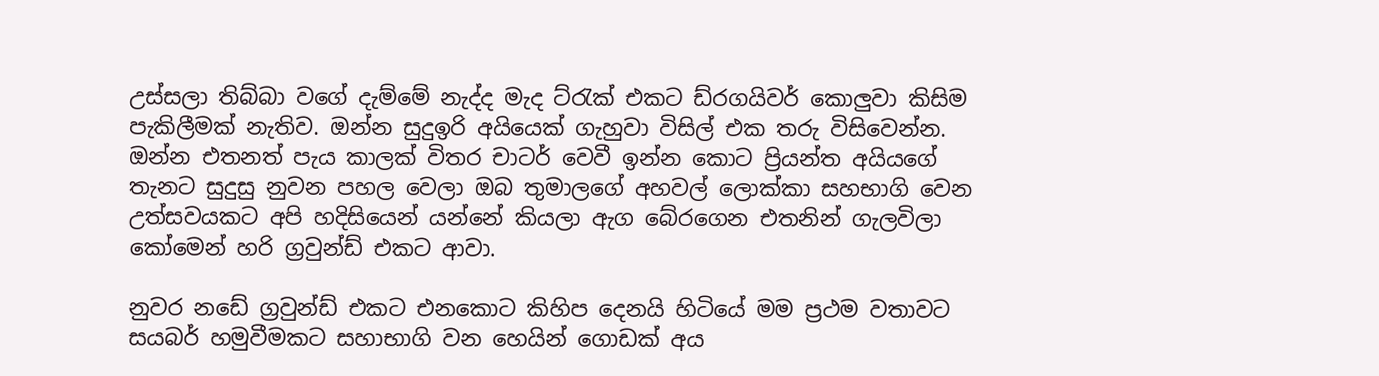උස්සලා තිබ්බා වගේ දැම්මේ නැද්ද මැද ට්රැක් එකට ඩ්රගයිවර් කොලුවා කිසිම පැකිලීමක් නැතිව. ඔන්න සුදුඉරි අයියෙක් ගැහුවා විසිල් එක තරු විසිවෙන්න. ඔන්න එතනත් පැය කාලක් විතර චාටර් වෙවී ඉන්න කොට ප්‍රියන්ත අයියගේ තැනට සුදුසු නුවන පහල වෙලා ඔබ තුමාලගේ අහවල් ලොක්කා සහභාගි වෙන උත්සවයකට අපි හදිසියෙන් යන්නේ කියලා ඇග බේරගෙන එතනින් ගැලවිලා කෝමෙන් හරි ග්‍රවුන්ඩ් එකට ආවා.

නුවර නඩේ ග්‍රවුන්ඩ් එකට එනකොට කිහිප දෙනයි හිටියේ මම ප්‍රථම වතාවට සයබර් හමුවීමකට සහාභාගි වන හෙයින් ගොඩක් අය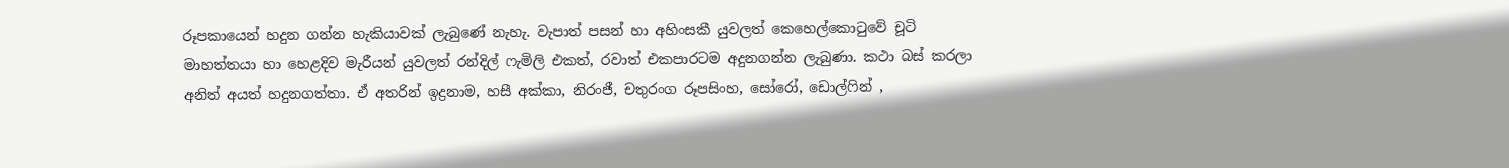රූපකායෙන් හදුන ගන්න හැකියාවක් ලැබුණේ නැහැ. වැපාත් පසන් හා අහිංසකී යුවලත් කෙහෙල්කොටුවේ චූටි මාහත්තයා හා හෙළදිව මැරීයන් යුවලත් රන්දිල් ෆැමිලි එකත්, රවාත් එකපාරටම අදුනගන්න ලැබුණා. කථා බස් කරලා අනිත් අයත් හදුනගත්තා. ඒ අතරින් ඉද්‍රනාම, හසී අක්කා, නිරංජී, චතුරංග රූපසිංහ, සෝරෝ, ඩොල්ෆින් ,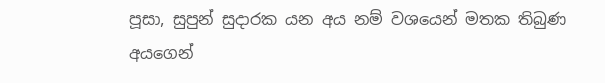පූසා, සුපුන් සුදාරක යන අය නම් වශයෙන් මතක තිබුණ අයගෙන්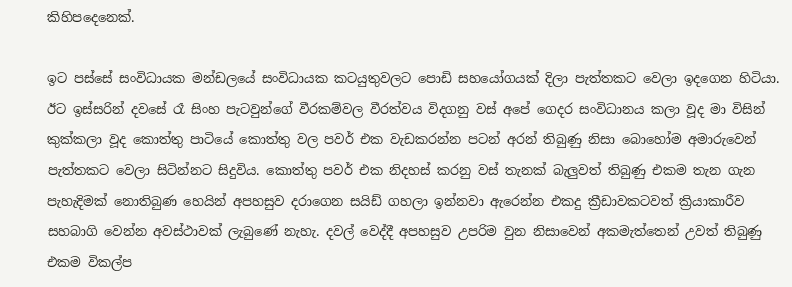කිහිපදෙනෙක්.

ඉට පස්සේ සංවිධායක මන්ඩලයේ සංවිධායක කටයුතුවලට පොඩි සහයෝගයක් දිලා පැත්තකට වෙලා ඉදගෙන හිටියා. ඊට ඉස්සරින් දවසේ රෑ සිංහ පැටවුන්ගේ වීරකම්වල වීරත්වය විදගනු වස් අපේ ගෙදර සංවිධානය කලා වූද මා විසින් කුක්කලා වූද කොත්තු පාටියේ කොත්තු වල පවර් එක වැඩකරන්න පටන් අරන් තිබුණු නිසා බොහෝම අමාරුවෙන් පැත්තකට වෙලා සිටින්නට සිදුවිය. කොත්තු පවර් එක නිදහස් කරනු වස් තැනක් බැලුවත් තිබුණු එකම තැන ගැන පැහැදිමක් නොතිබුණ හෙයින් අපහසුව දරාගෙන සයිඩ් ගහලා ඉන්නවා ඇරෙන්න එකදු ක්‍රීඩාවකටවත් ක්‍රියාකාරීව සහබාගි වෙන්න අවස්ථාවක් ලැබුණේ නැහැ. දවල් වෙද්දී අපහසුව උපරිම වුන නිසාවෙන් අකමැත්තෙන් උවත් තිබුණු එකම විකල්ප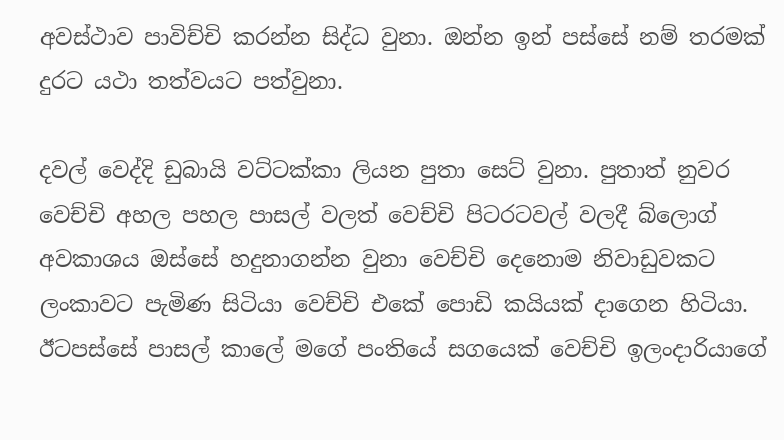අවස්ථාව පාවිච්චි කරන්න සිද්ධ වුනා. ඔන්න ඉන් පස්සේ නම් තරමක් දුරට යථා තත්වයට පත්වුනා.

දවල් වෙද්දි ඩුබායි වට්ටක්කා ලියන පුතා සෙට් වුනා. පුතාත් නුවර වෙච්චි අහල පහල පාසල් වලත් වෙච්චි පිටරටවල් වලදී බ්ලොග් අවකාශය ඔස්සේ හදුනාගන්න වුනා වෙච්චි දෙනොම නිවාඩුවකට ලංකාවට පැමිණ සිටියා වෙච්චි එකේ පොඩි කයියක් දාගෙන හිටියා. ඊටපස්සේ පාසල් කාලේ මගේ පංතියේ සගයෙක් වෙච්චි ඉලංදාරියාගේ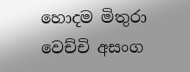හොදම මිතුරා වෙච්චි අසංග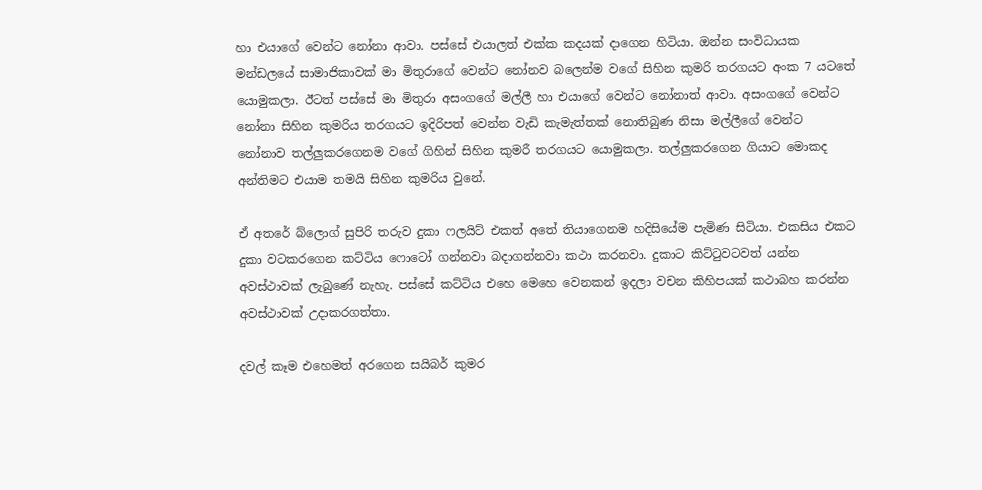හා එයාගේ වෙන්ට නෝනා ආවා. පස්සේ එයාලත් එක්ක කදයක් දාගෙන හිටියා. ඔන්න සංවිධායක මන්ඩලයේ සාමාජිකාවක් මා මිතුරාගේ වෙන්ට නෝනව බලෙන්ම වගේ සිහින කුමරි තරගයට අංක 7 යටතේ යොමුකලා. ඊටත් පස්සේ මා මිතුරා අසංගගේ මල්ලී හා එයාගේ වෙන්ට නෝනාත් ආවා. අසංගගේ වෙන්ට නෝනා සිහින කුමරිය තරගයට ඉදිරිපත් වෙන්න වැඩි කැමැත්තක් නොතිබුණ නිසා මල්ලීගේ වෙන්ට නෝනාව තල්ලුකරගෙනම වගේ ගිහින් සිහින කුමරී තරගයට යොමුකලා. තල්ලුකරගෙන ගියාට මොකද අන්තිමට එයාම තමයි සිහින කුමරිය වුනේ.

ඒ අතරේ බ්ලොග් සුපිරි තරුව දුකා ෆලයිට් එකත් අතේ තියාගෙනම හදිසියේම පැමිණ සිටියා. එකසිය එකට දුකා වටකරගෙන කට්ටිය ෆොටෝ ගන්නවා බදාගන්නවා කථා කරනවා. දුකාට කිට්ටුවටවත් යන්න අවස්ථාවක් ලැබුණේ නැහැ. පස්සේ කට්ටිය එහෙ මෙහෙ වෙනකන් ඉදලා වචන කිහිපයක් කථාබහ කරන්න අවස්ථාවක් උදාකරගත්තා.

දවල් කෑම එහෙමත් අරගෙන සයිබර් කුමර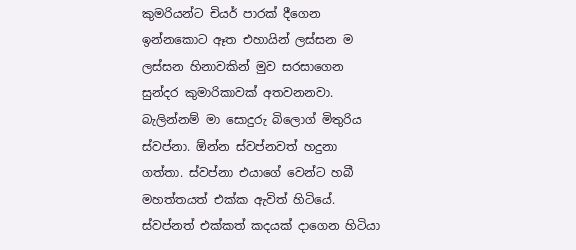කුමරියන්ට චියර් පාරක් දීගෙන ඉන්නකොට ඈත එහායින් ලස්සන ම ලස්සන හිනාවකින් මුව සරසාගෙන සුන්දර කුමාරිකාවක් අතවනනවා. බැලින්නම් මා සොදුරු බිලොග් මිතුරිය ස්වප්නා. ඕන්න ස්වප්නවත් හදුනා ගත්තා. ස්වප්නා එයාගේ වෙන්ට හබී මහත්තයත් එක්ක ඇවිත් හිටියේ. ස්වප්නත් එක්කත් කදයක් දාගෙන හිටියා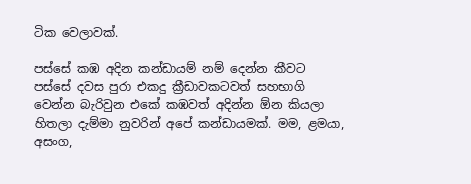ටික වෙලාවක්.

පස්සේ කඹ අදින කන්ඩායම් නම් දෙන්න කීවට පස්සේ දවස පුරා එකදු ක්‍රීඩාවකටවත් සහභාගි වෙන්න බැරිවුන එකේ කඹවත් අදින්න ඕන කියලා හිතලා දැම්මා නුවරින් අපේ කන්ඩායමක්. මම, ළමයා, අසංග,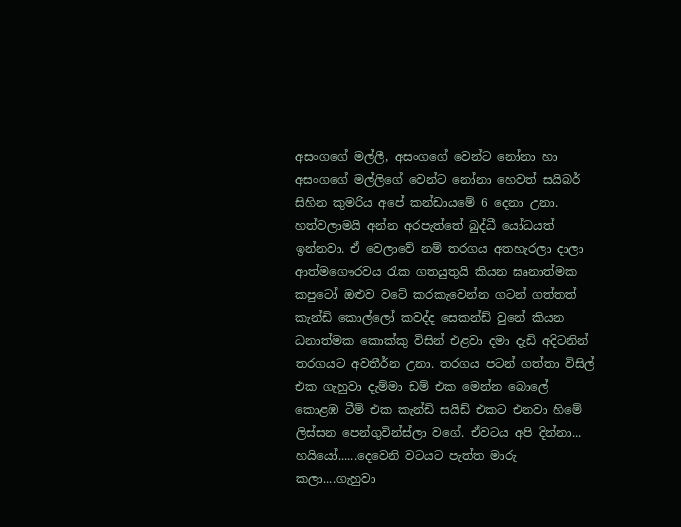අසංගගේ මල්ලී, අසංගගේ වෙන්ට නෝනා හා අසංගගේ මල්ලිගේ වෙන්ට නෝනා හෙවත් සයිබර් සිහින කුමරිය අපේ කන්ඩායමේ 6 දෙනා උනා. හත්වලාමයි අන්න අරපැත්තේ බුද්ධී යෝධයත් ඉන්නවා. ඒ වෙලාවේ නම් තරගය අතහැරලා දාලා ආත්මගෞරවය රැක ගතයුතුයි කියන ඝෘනාත්මක කපුටෝ ඔළුව වටේ කරකැවෙන්න ගටන් ගත්තත් කැන්ඩි කොල්ලෝ කවද්ද සෙකන්ඩ් වුනේ කියන ධනාත්මක කොක්කු විසින් එළවා දමා දැඩි අදිටනින් තරගයට අවතීර්න උනා. තරගය පටන් ගත්තා විසිල් එක ගැහුවා දැම්මා ඩම් එක මෙන්න බොලේ කොළඹ ටීම් එක කැන්ඩි සයිඩ් එකට එනවා හිමේ ලිස්සන පෙන්ගුවින්ස්ලා වගේ. ඒවටය අපි දින්නා... හයියෝ......දෙවෙනි වටයට පැත්ත මාරු කලා....ගැහුවා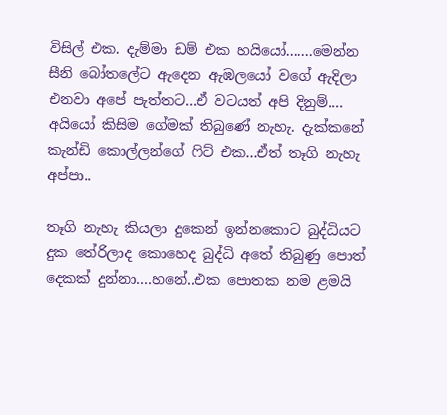විසිල් එක. දැම්මා ඩම් එක හයියෝ.......මෙන්න සීනි බෝතලේට ඇදෙන ඇඹලයෝ වගේ ඇදිලා එනවා අපේ පැත්තට...ඒ වටයත් අපි දිනුම්.... අයියෝ කිසිම ගේමක් තිබුණේ නැහැ. දැක්කනේ කැන්ඩි කොල්ලන්ගේ ෆිට් එක...ඒත් තෑගි නැහැ අප්පා..

තෑගි නැහැ කියලා දුකෙන් ඉන්නකොට බුද්ධියට දුක තේරිලාද කොහෙද බුද්ධි අතේ තිබුණු පොත් දෙකක් දුන්නා....හනේ..එක පොතක නම ළමයි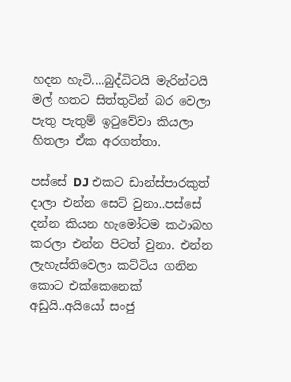හදන හැටි....බුද්ධිටයි මැරින්ටයි මල් හතට සිත්තුටින් බර වෙලා පැතු පැතුම් ඉටුවේවා කියලා හිතලා ඒක අරගත්තා.

පස්සේ DJ එකට ඩාන්ස්පාරකුත් දාලා එන්න සෙට් වුනා..පස්සේ දන්න කියන හැමෝටම කථාබහ කරලා එන්න පිටත් වුනා. එන්න ලැහැස්තිවෙලා කට්ටිය ගනින කොට එක්කෙනෙක් අඩුයි..අයියෝ සංජු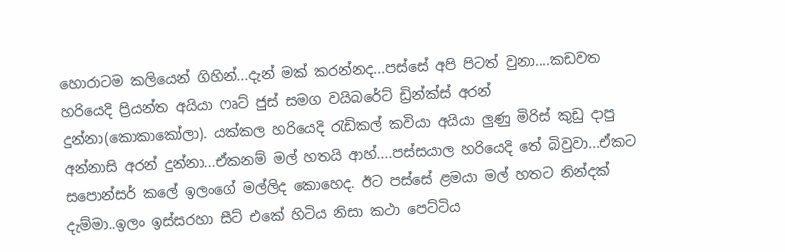හොරාටම කලියෙන් ගිහින්...දැන් මක් කරන්නද...පස්සේ අපි පිටත් වුනා....කඩවත හරියෙදි ප්‍රියන්ත අයියා ෆෘට් ජුස් සමග වයිබරේට් ඩ්‍රින්ක්ස් අරන් දුන්නා(කොකාකෝලා). යක්කල හරියෙදි රැඩිකල් කවියා අයියා ලුණු මිරිස් කුඩු දාපු අන්නාසි අරන් දුන්නා...ඒකනම් මල් හතයි ආහ්....පස්සයාල හරියෙදි තේ බිවුවා...ඒකට සපොන්සර් කලේ ඉලංගේ මල්ලිද කොහෙද. ඊට පස්සේ ළමයා මල් හතට නින්දක් දැම්මා..ඉලං ඉස්සරහා සීට් එකේ හිටිය නිසා කථා පෙට්ටිය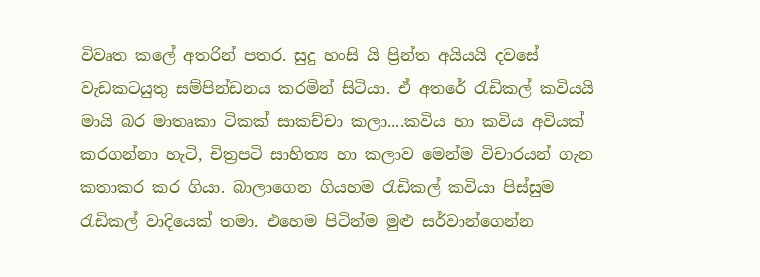විවෘත කලේ අතරින් පතර. සුදු හංසි යි ප්‍රින්ත අයියයි දවසේ වැඩකටයුතු සම්පින්ඩනය කරමින් සිටියා. ඒ අතරේ රැඩිකල් කවියයි මායි බර මාතෘකා ටිකක් සාකච්චා කලා....කවිය හා කවිය අවියක් කරගන්නා හැටි, චිත්‍රපටි සාහිත්‍ය හා කලාව මෙන්ම විචාරයන් ගැන කතාකර කර ගියා. බාලාගෙන ගියහම රැඩිකල් කවියා පිස්සුම රැඩිකල් වාදියෙක් තමා. එහෙම පිටින්ම මුළු සර්වාන්ගෙන්න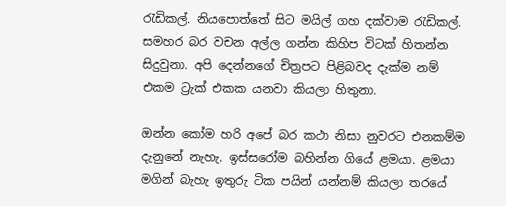රැඩිකල්. නියපොත්තේ සිට මයිල් ගහ දක්වාම රැඩිකල්. සමහර බර වචන අල්ල ගන්න කිහිප විටක් හිතන්න සිදුවුනා. අපි දෙන්නගේ චිත්‍රපට පිළිබවද දැක්ම නම් එකම ට්‍රැක් එකක යනවා කියලා හිතුනා.

ඔන්න කෝම හරි අපේ බර කථා නිසා නුවරට එනකම්ම දැනුනේ නැහැ. ඉස්සරෝම බහින්න ගියේ ළමයා. ළමයා මගින් බැහැ ඉතුරු ටික පයින් යන්නම් කියලා තරයේ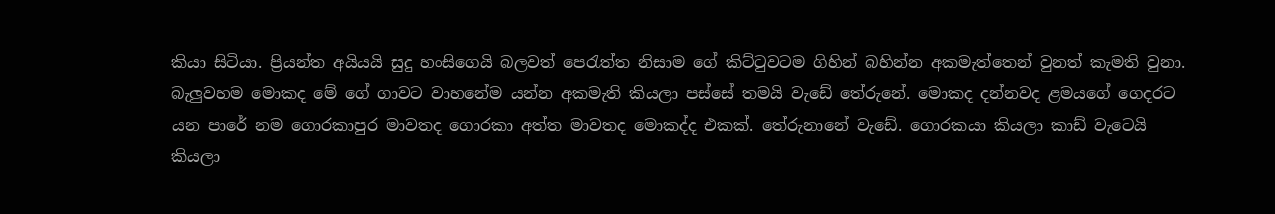කියා සිටියා. ප්‍රියන්ත අයියයි සුදු හංසිගෙයි බලවත් පෙරැත්ත නිසාම ගේ කිට්ටුවටම ගිහින් බහින්න අකමැත්තෙන් වුනත් කැමති වුනා. බැලුවහම මොකද මේ ගේ ගාවට වාහනේම යන්න අකමැති කියලා පස්සේ තමයි වැඩේ තේරුනේ. මොකද දන්නවද ළමයගේ ගෙදරට යන පාරේ නම ගොරකාපුර මාවතද ගොරකා අත්ත මාවතද මොකද්ද එකක්. තේරුනානේ වැඩේ. ගොරකයා කියලා කාඩ් වැටෙයි කියලා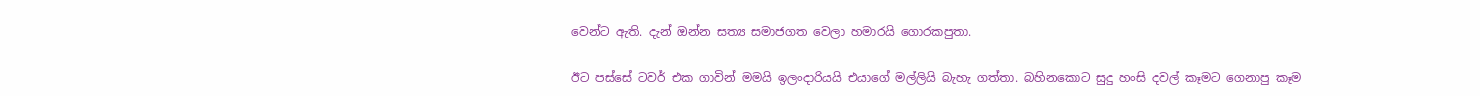වෙන්ට ඇති. දැන් ඔන්න සත්‍ය සමාජගත වෙලා හමාරයි ගොරකපුතා.

ඊට පස්සේ ටවර් එක ගාවින් මමයි ඉලංදාරියයි එයාගේ මල්ලියි බැහැ ගත්තා. බහිනකොට සුදු හංසි දවල් කෑමට ගෙනාපු කෑම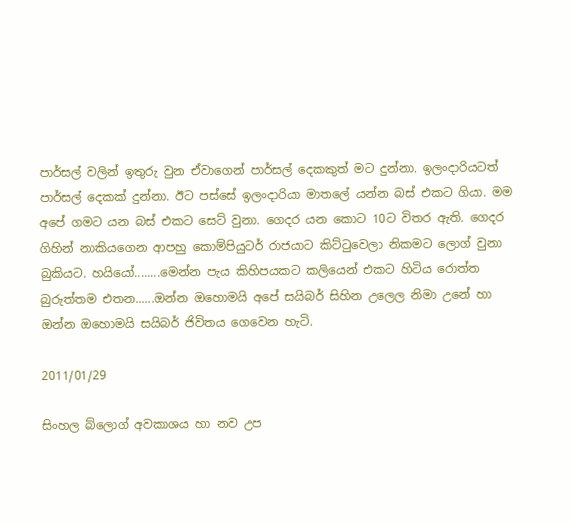පාර්සල් වලින් ඉතුරු වුන ඒවාගෙන් පාර්සල් දෙකකුත් මට දුන්නා. ඉලංදාරියටත් පාර්සල් දෙකක් දුන්නා. ඊට පස්සේ ඉලංදාරියා මාතලේ යන්න බස් එකට ගියා. මම අපේ ගමට යන බස් එකට සෙට් වුනා. ගෙදර යන කොට 10ට විතර ඇති. ගෙදර ගිහින් නාකියගෙන ආපහු කොම්පියුටර් රාජයාට කිට්ටුවෙලා නිකමට ලොග් වුනා බුකියට. හයියෝ........මෙන්න පැය කිහිපයකට කලියෙන් එකට හිටිය රොත්ත බුරුත්තම එතන......ඔන්න ඔහොමයි අපේ සයිබර් සිහින උලෙල නිමා උනේ හා ඔන්න ඔහොමයි සයිබර් ජිවිතය ගෙවෙන හැටි.

2011/01/29

සිංහල බ්ලොග් අවකාශය හා නව උප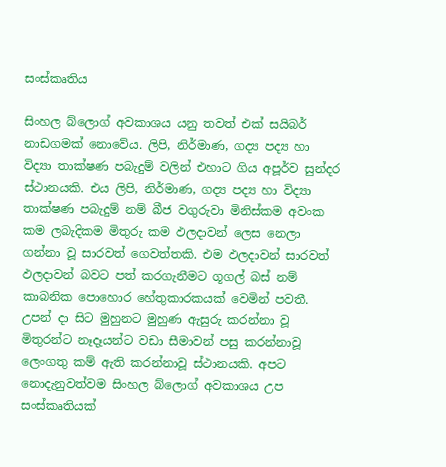සංස්කෘතිය

සිංහල බ්ලොග් අවකාශය යනු තවත් එක් සයිබර් නාඩගමක් නොවේය. ලිපි, නිර්මාණ, ගද්‍ය පද්‍ය හා විද්‍යා තාක්ෂණ පබැදුම් වලින් එහාට ගිය අපූර්ව සුන්දර ස්ථානයකි. එය ලිපි, නිර්මාණ, ගද්‍ය පද්‍ය හා විද්‍යා තාක්ෂණ පබැදුම් නම් බීජ වගුරුවා මිනිස්කම අවංක කම ලබැදිකම මිතුරු කම ඵලදාවන් ලෙස නෙලා ගන්නා වූ සාරවත් ගෙවත්තකි. එම ඵලදාවන් සාරවත් ඵලදාවන් බවට පත් කරගැනීමට ගූගල් බස් නම් කාබනික පොහොර හේතුකාරකයක් වෙමින් පවතී. උපන් දා සිට මුහුනට මුහුණ ඇසුරු කරන්නා වූ මිතුරන්ට නෑදෑයන්ට වඩා සීමාවන් පසු කරන්නාවූ ලෙංගතු කම් ඇති කරන්නාවූ ස්ථානයකි. අපට නොදැනුවත්වම සිංහල බ්ලොග් අවකාශය උප සංස්කෘතියක්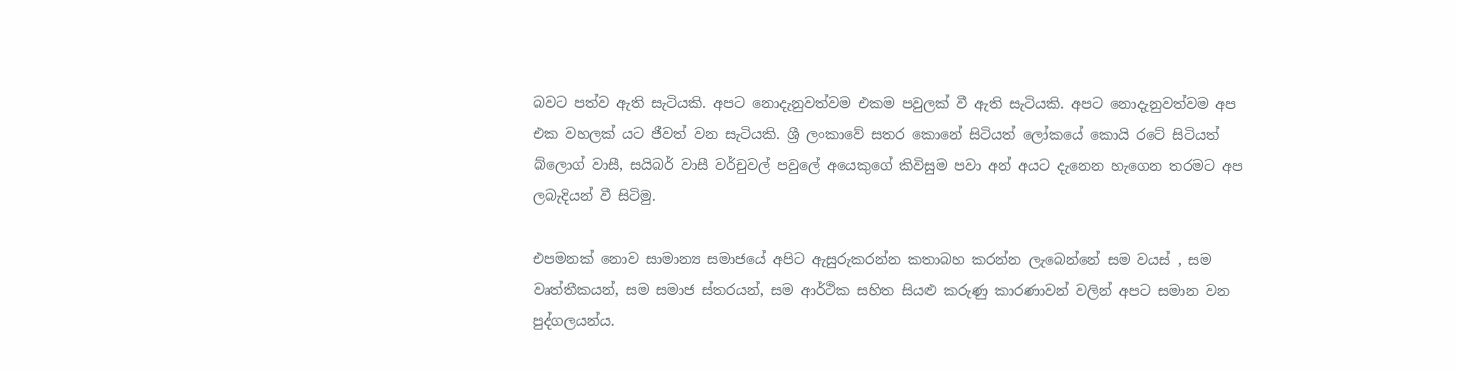බවට පත්ව ඇති සැටියකි. අපට නොදැනුවත්වම එකම පවුලක් වී ඇති සැටියකි. අපට නොදැනුවත්වම අප එක වහලක් යට ජීවත් වන සැටියකි. ශ්‍රී ලංකාවේ සතර කොනේ සිටියත් ලෝකයේ කොයි රටේ සිටියත් බ්ලොග් වාසී, සයිබර් වාසී වර්චුවල් පවුලේ අයෙකුගේ කිවිසුම පවා අන් අයට දැනෙන හැගෙන තරමට අප ලබැදියන් වී සිටිමු.

එපමනක් නොව සාමාන්‍ය සමාජයේ අපිට ඇසුරුකරන්න කතාබහ කරන්න ලැබෙන්නේ සම වයස් , සම වෘත්තීකයන්, සම සමාජ ස්තරයන්, සම ආර්ථික සහිත සියළු කරුණු කාරණාවන් වලින් අපට සමාන වන පුද්ගලයන්ය.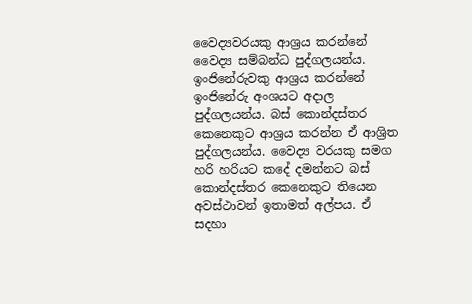වෛද්‍යවරයකු ආශ්‍රය කරන්නේ වෛද්‍ය සම්බන්ධ පුද්ගලයන්ය. ඉංජිනේරුවකු ආශ්‍රය කරන්නේ ඉංජිනේරු අංශයට අදාල පුද්ගලයන්ය. බස් කොන්දස්තර කෙනෙකුට ආශ්‍රය කරන්න ඒ ආශ්‍රිත පුද්ගලයන්ය. වෛද්‍ය වරයකු සමග හරි හරියට කදේ දමන්නට බස් කොන්දස්තර කෙනෙකුට තියෙන අවස්ථාවන් ඉතාමත් අල්පය. ඒ සදහා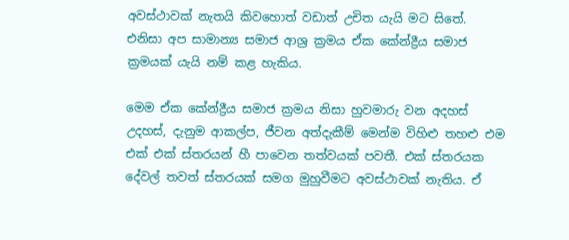අවස්ථාවක් නැතයි කිවහොත් වඩාත් උචිත යැයි මට සිතේ. එනිසා අප සාමාන්‍ය සමාජ ආශ්‍ර ක්‍රමය ඒක කේන්ද්‍රීය සමාජ ක්‍රමයක් යැයි නම් කළ හැකිය.

මෙම ඒක කේන්ද්‍රීය සමාජ ක්‍රමය නිසා හුවමාරු වන අදහස් උදහස්, දැනුම ආකල්ප, ජීවන අත්දැකීම් මෙන්ම විහිළු තහළු එම එක් එක් ස්තරයන් හී පාවෙන තත්වයක් පවතී. එක් ස්තරයක දේවල් තවත් ස්තරයක් සමග මුහුවීමට අවස්ථාවක් නැතිය. ඒ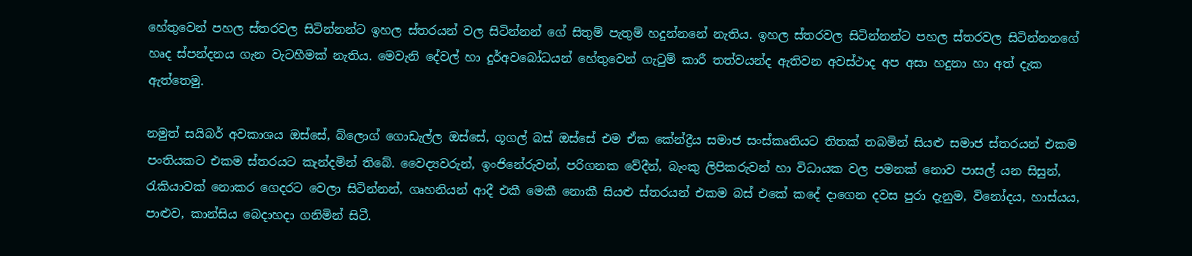හේතුවෙන් පහල ස්තරවල සිටින්නන්ට ඉහල ස්තරයන් වල සිටින්නන් ගේ සිතුම් පැතුම් හදුන්නනේ නැතිය. ඉහල ස්තරවල සිටින්නන්ට පහල ස්තරවල සිටින්නනගේ හෘද ස්පන්දනය ගැන වැටහීමක් නැතිය. මෙවැනි දේවල් හා දුර්අවබෝධයන් හේතුවෙන් ගැටුම් කාරී තත්වයන්ද ඇතිවන අවස්ථාද අප අසා හදුනා හා අත් දැක ඇත්තෙමු.

නමුත් සයිබර් අවකාශය ඔස්සේ, බ්ලොග් ගොඩැල්ල ඔස්සේ, ගූගල් බස් ඔස්සේ එම ඒක කේන්ද්‍රීය සමාජ සංස්කෘතියට තිතක් තබමින් සියළු සමාජ ස්තරයන් එකම පංතියකට එකම ස්තරයට කැන්දමින් තිබේ. වෛද්‍යවරුන්, ඉංජිනේරුවන්, පරිගනක වේදීන්, බැංකු ලිපිකරුවන් හා විධායක වල පමනක් නොව පාසල් යන සිසුන්, රැකියාවක් නොකර ගෙදරට වෙලා සිටින්නන්, ගෘහනියන් ආදී එකී මෙකී නොකී සියළු ස්තරයන් එකම බස් එකේ කදේ දාගෙන දවස පුරා දැනුම, විනෝදය, හාස්යය, පාළුව, කාන්සිය බෙදාහදා ගනිමින් සිටී.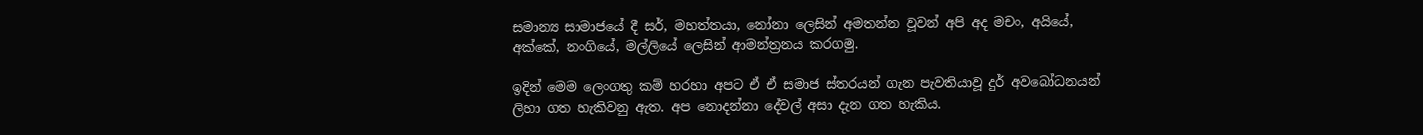සමාන්‍ය සාමාජයේ දී සර්, මහත්තයා, නෝනා ලෙසින් අමතන්න වූවන් අපි අද මචං, අයියේ, අක්කේ, නංගියේ, මල්ලියේ ලෙසින් ආමන්ත්‍රනය කරගමු.

ඉදින් මෙම ලෙංගතු කම් හරහා අපට ඒ ඒ සමාජ ස්තරයන් ගැන පැවතියාවූ දුර් අවබෝධනයන් ලිහා ගත හැකිවනු ඇත. අප නොදන්නා දේවල් අසා දැන ගත හැකිය.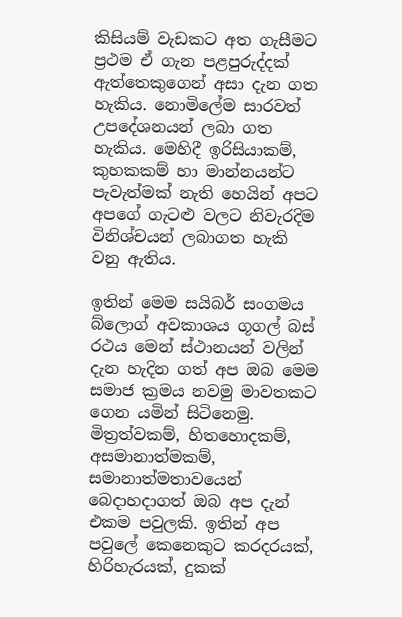කිසියම් වැඩකට අත ගැසීමට ප්‍රථම ඒ ගැන පළපුරුද්දක් ඇත්තෙකුගෙන් අසා දැන ගත හැකිය. නොමිලේම සාරවත් උපදේශනයන් ලබා ගත හැකිය. මෙහිදී ඉරිසියාකම්, කුහකකම් හා මාන්නයන්ට පැවැත්මක් නැති හෙයින් අපට අපගේ ගැටළු වලට නිවැරදිම විනිශ්චයන් ලබාගත හැකි වනු ඇතිය.

ඉතින් මෙම සයිබර් සංගමය බ්ලොග් අවකාශය ගූගල් බස් රථය මෙන් ස්ථානයන් වලින් දැන හැදින ගත් අප ඔබ මෙම සමාජ ක්‍රමය නවමු මාවතකට ගෙන යමින් සිටිනෙමු. මිත්‍රත්වකම්, හිතහොදකම්, අසමානාත්මකම්, සමානාත්මතාවයෙන් බෙදාහදාගත් ඔබ අප දැන් එකම පවුලකි. ඉතින් අප පවුලේ කෙනෙකුට කරදරයක්, හිරිහැරයක්, දුකක්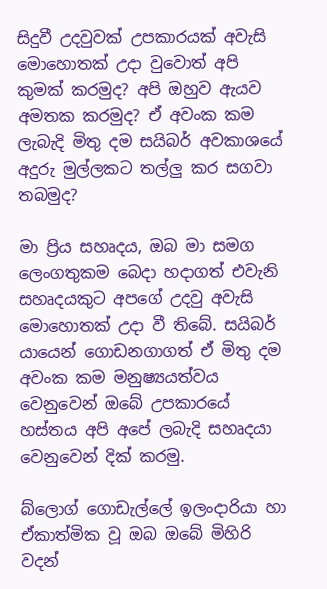සිදුවී උදවුවක් උපකාරයක් අවැසි මොහොතක් උදා වුවොත් අපි කුමක් කරමුද? අපි ඔහුව ඇයව අමතක කරමුද? ඒ අවංක කම ලැබැදි මිතු දම සයිබර් අවකාශයේ අදුරු මුල්ලකට තල්ලු කර සගවා තබමුද?

මා ප්‍රිය සහෘදය, ඔබ මා සමග ලෙංගතුකම බෙදා හදාගත් එවැනි සහෘදයකුට අපගේ උදවු අවැසි මොහොතක් උදා වී තිබේ. සයිබර් යායෙන් ගොඩනගාගත් ඒ මිතු දම අවංක කම මනුෂ්‍යයත්වය වෙනුවෙන් ඔබේ උපකාරයේ හස්තය අපි අපේ ලබැදි සහෘදයා වෙනුවෙන් දික් කරමු.

බ්ලොග් ගොඩැල්ලේ ඉලංදාරියා හා ඒකාත්මික වූ ඔබ ඔබේ මිහිරි වදන්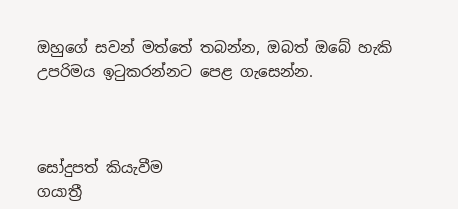ඔහුගේ සවන් මත්තේ තබන්න, ඔබත් ඔබේ හැකි උපරිමය ඉටුකරන්නට පෙළ ගැසෙන්න.



සෝදුපත් කියැවීම
ගයාත්‍රී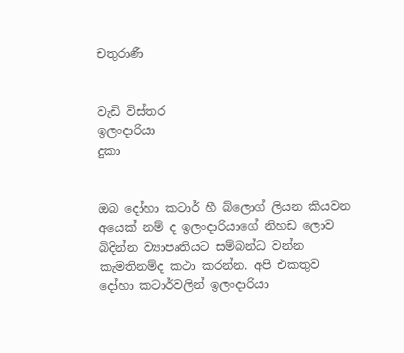චතුරාණී


වැඩි විස්තර
ඉලංදාරියා
දුකා


ඔබ දෝහා කටාර් හී බ්ලොග් ලියන කියවන අයෙක් නම් ද ඉලංදාරියාගේ නිහඩ ලොව බිදින්න ව්‍යාපෘතියට සම්බන්ධ වන්න කැමතිනම්ද කථා කරන්න. අපි එකතුව දෝහා කටාර්වලින් ඉලංදාරියා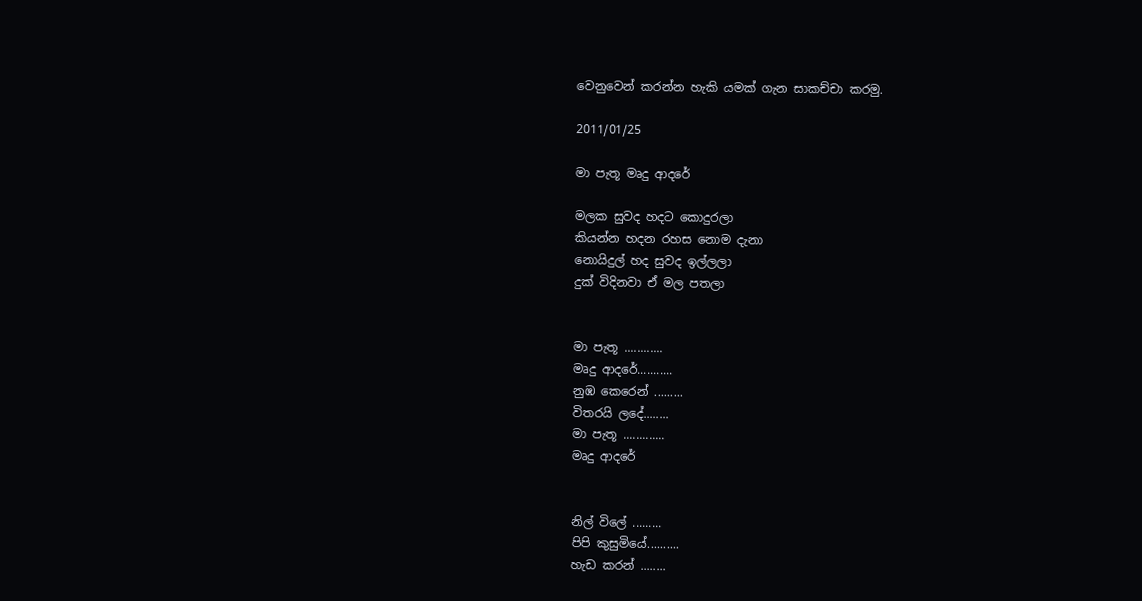වෙනුවෙන් කරන්න හැකි යමක් ගැන සාකච්චා කරමු.

2011/01/25

මා පැතූ මෘදු ආදරේ

මලක සුවද හදට කොදුරලා
කියන්න හදන රහස නොම දැනා
නොයිදුල් හද සුවද ඉල්ලලා
දුක් විදිනවා ඒ මල පතලා


මා පැතූ ............
මෘදු ආදරේ...........
නුඹ කෙරෙන් .........
විතරයි ලදේ........
මා පැතූ .............
මෘදු ආදරේ


නිල් විලේ .........
පිපි කුසුමියේ..........
හැඩ කරන් ........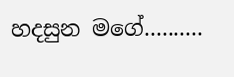හදසුන මගේ..........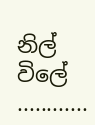නිල් විලේ ............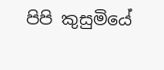පිපි කුසුමියේ